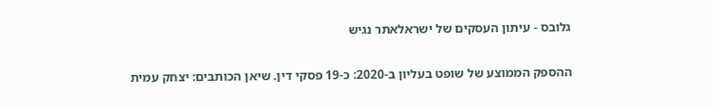גלובס - עיתון העסקים של ישראלאתר נגיש

ההספק הממוצע של שופט בעליון ב-2020: כ-19 פסקי דין. שיאן הכותבים: יצחק עמית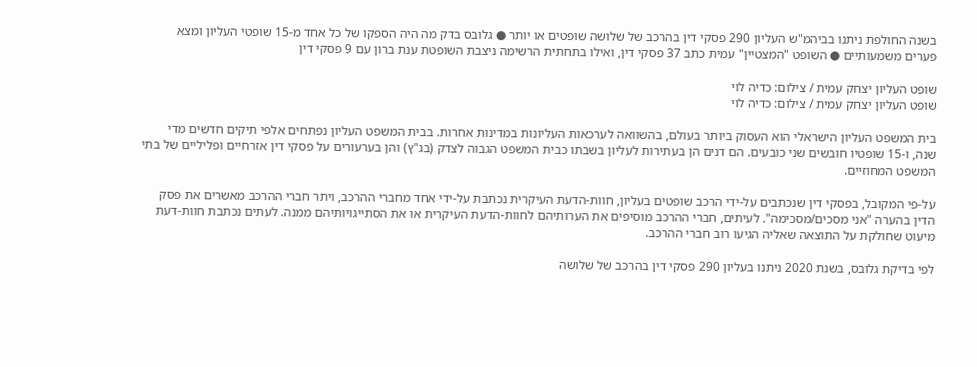בשנה החולפת ניתנו בביהמ"ש העליון 290 פסקי דין בהרכב של שלושה שופטים או יותר ● גלובס בדק מה היה הספקו של כל אחד מ-15 שופטי העליון ומצא פערים משמעותיים ● השופט "המצטיין" עמית כתב 37 פסקי דין, ואילו בתחתית הרשימה ניצבת השופטת ענת ברון עם 9 פסקי דין

שופט העליון יצחק עמית / צילום: כדיה לוי
שופט העליון יצחק עמית / צילום: כדיה לוי

בית המשפט העליון הישראלי הוא העסוק ביותר בעולם, בהשוואה לערכאות העליונות במדינות אחרות. בבית המשפט העליון נפתחים אלפי תיקים חדשים מדי שנה, ו-15 שופטיו חובשים שני כובעים. הם דנים הן בעתירות לעליון בשבתו כבית המשפט הגבוה לצדק (בג"ץ) והן בערעורים על פסקי דין אזרחיים ופליליים של בתי המשפט המחוזיים.

על-פי המקובל, בפסקי דין שנכתבים על-ידי הרכב שופטים בעליון, חוות-הדעת העיקרית נכתבת על-ידי אחד מחברי ההרכב, ויתר חברי ההרכב מאשרים את פסק הדין בהערה "אני מסכים/מסכימה". לעיתים, חברי ההרכב מוסיפים את הערותיהם לחוות-הדעת העיקרית או את הסתייגויותיהם ממנה. לעתים נכתבת חוות-דעת מיעוט שחולקת על התוצאה שאליה הגיעו רוב חברי ההרכב.

לפי בדיקת גלובס, בשנת 2020 ניתנו בעליון 290 פסקי דין בהרכב של שלושה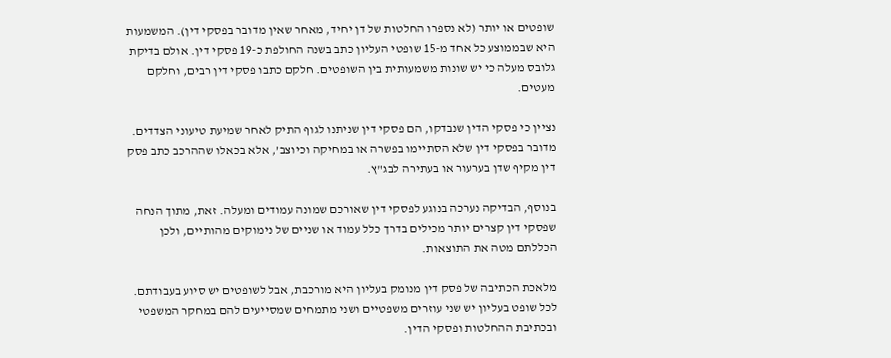שופטים או יותר (לא נספרו החלטות של דן יחיד, מאחר שאין מדובר בפסקי דין). המשמעות היא שבממוצע כל אחד מ-15 שופטי העליון כתב בשנה החולפת כ-19 פסקי דין. אולם בדיקת גלובס מעלה כי יש שונות משמעותית בין השופטים. חלקם כתבו פסקי דין רבים, וחלקם מעטים.

נציין כי פסקי הדין שנבדקו, הם פסקי דין שניתנו לגוף התיק לאחר שמיעת טיעוני הצדדים. מדובר בפסקי דין שלא הסתיימו בפשרה או במחיקה וכיוצב’, אלא בכאלו שההרכב כתב פסק דין מקיף שדן בערעור או בעתירה לבג"ץ.

בנוסף, הבדיקה נערכה בנוגע לפסקי דין שאורכם שמונה עמודים ומעלה. זאת, מתוך הנחה שפסקי דין קצרים יותר מכילים בדרך כלל עמוד או שניים של נימוקים מהותיים, ולכן הכללתם מטה את התוצאות.

מלאכת הכתיבה של פסק דין מנומק בעליון היא מורכבת, אבל לשופטים יש סיוע בעבודתם. לכל שופט בעליון יש שני עוזרים משפטיים ושני מתמחים שמסייעים להם במחקר המשפטי ובכתיבת ההחלטות ופסקי הדין.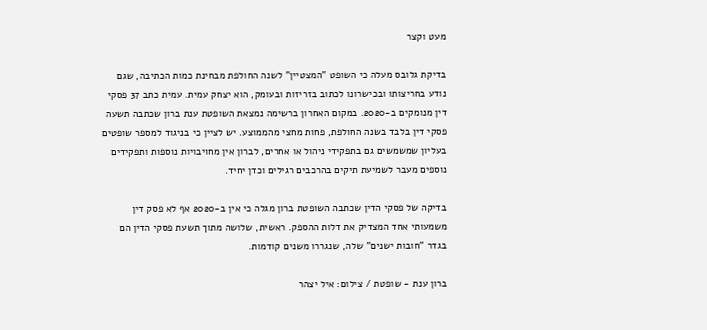מעט וקצר

בדיקת גלובס מעלה כי השופט "המצטיין" לשנה החולפת מבחינת כמות הכתיבה, שגם נודע בחריצותו ובכישרונו לכתוב בזריזות ובעומק, הוא יצחק עמית. עמית כתב 37 פסקי דין מנומקים ב-2020. במקום האחרון ברשימה נמצאת השופטת ענת ברון שכתבה תשעה פסקי דין בלבד בשנה החולפת, פחות מחצי מהממוצע. יש לציין כי בניגוד למספר שופטים בעליון שמשמשים גם בתפקידי ניהול או אחרים, לברון אין מחויבויות נוספות ותפקידים נוספים מעבר לשמיעת תיקים בהרכבים רגילים וכדן יחיד.

בדיקה של פסקי הדין שכתבה השופטת ברון מגלה כי אין ב-2020 אף לא פסק דין משמעותי אחד המצדיק את דלות ההספק. ראשית, שלושה מתוך תשעת פסקי הדין הם בגדר "חובות ישנים" שלה, שנגררו משנים קודמות.

ברון ענת - שופטת / צילום: איל יצהר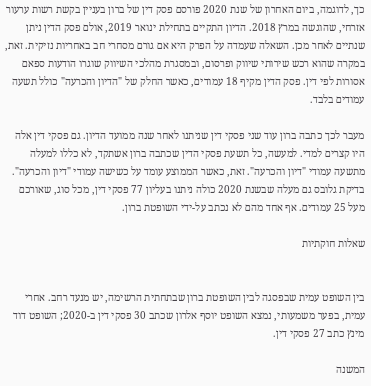כך, לדוגמה, ביום האחרון של שנת 2020 פורסם פסק דין של ברון בעניין בקשת רשות ערעור אזרחי, שהוגשה במרץ 2018. הדיון התקיים בתחילת ינואר 2019, אולם פסק הדין ניתן שנתיים לאחר מכן. השאלה שעמדה על הפרק היא אם גורם מסחרי חב באחריות נזיקית. זאת, במקרה שהוא רכש שירותי שיווק ופרסום, ובמסגרת מהלכי השיווק שוגרו הודעות ספאם אסורות לפי דין. פסק הדין מקיף 18 עמודים, כאשר החלק של "הדיון והכרעה" כולל תשעה עמודים בלבד.

מעבר לכך כתבה ברון עוד שני פסקי דין שניתנו לאחר שנה ממועד הדיון. גם פסקי דין אלה היו קצרים למדי. למעשה, כל תשעת פסקי הדין שכתבה ברון אשתקד, לא כללו למעלה מתשעה עמודי "דיון והכרעה". זאת, כאשר הממוצע עומד על כשישה עמודי "דיון והכרעה". בדיקת גלובס גם מעלה שבשנת 2020 כולה ניתנו בעליון 77 פסקי דין, מכל סוג, שאורכם מעל 25 עמודים. אף אחד מהם לא נכתב על-ידי השופטת ברון.

שאלות חוקתיות


בין השופט עמית שבפסגה לבין השופטת ברון שבתחתית הרשימה, יש מנעד רחב. אחרי עמית, בפער משמעותי, נמצא השופט יוסף אלרון שכתב 30 פסקי דין ב-2020; השופט דוד מינץ כתב 27 פסקי דין.

המשנה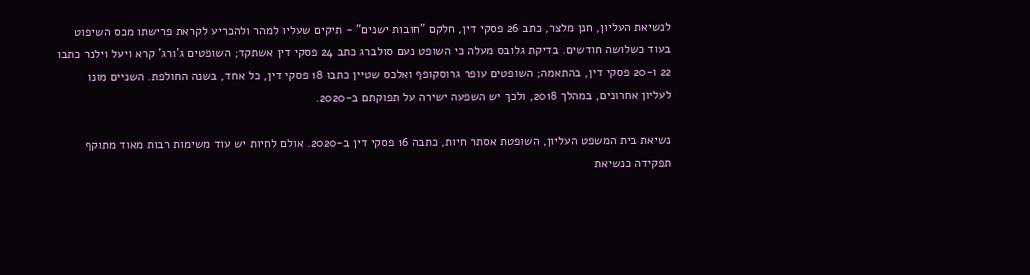לנשיאת העליון, חנן מלצר, כתב 26 פסקי דין, חלקם "חובות ישנים" - תיקים שעליו למהר ולהכריע לקראת פרישתו מכס השיפוט בעוד כשלושה חודשים. בדיקת גלובס מעלה כי השופט נעם סולברג כתב 24 פסקי דין אשתקד; השופטים ג’ורג’ קרא ויעל וילנר כתבו 22 ו-20 פסקי דין, בהתאמה; השופטים עופר גרוסקופף ואלכס שטיין כתבו 18 פסקי דין, כל אחד, בשנה החולפת. השניים מונו לעליון אחרונים, במהלך 2018, ולכך יש השפעה ישירה על תפוקתם ב-2020.

נשיאת בית המשפט העליון, השופטת אסתר חיות, כתבה 16 פסקי דין ב-2020. אולם לחיות יש עוד משימות רבות מאוד מתוקף תפקידה כנשיאת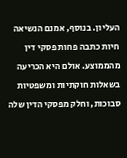העליון. בנוסף, אמנם הנשיאה חיות כתבה פחות פסקי דין מהממוצע. אולם היא הכריעה בשאלות חוקתיות ומשפטיות סבוכות, וחלק מפסקי הדין שלה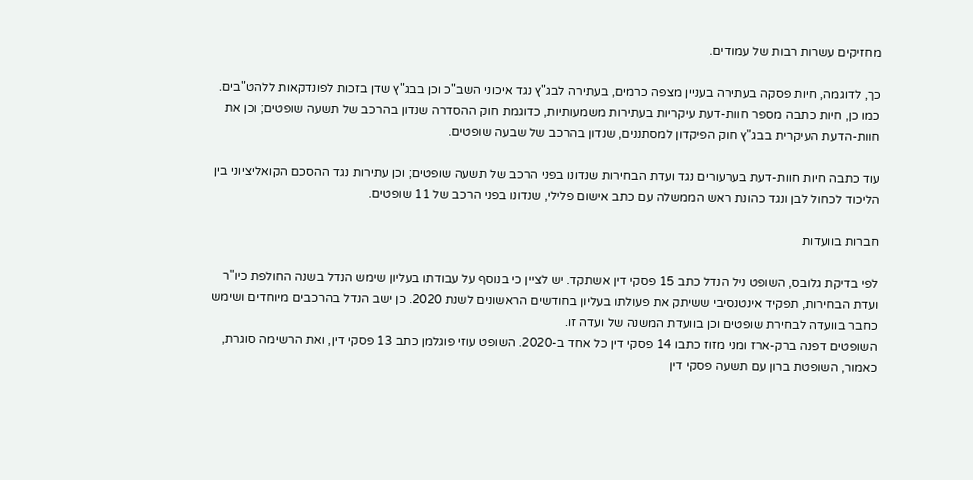מחזיקים עשרות רבות של עמודים.

כך, לדוגמה, חיות פסקה בעתירה בעניין מצפה כרמים, בעתירה לבג"ץ נגד איכוני השב"כ וכן בבג"ץ שדן בזכות לפונדקאות ללהט"בים. כמו כן, חיות כתבה מספר חוות-דעת עיקריות בעתירות משמעותיות, כדוגמת חוק ההסדרה שנדון בהרכב של תשעה שופטים; וכן את חוות-הדעת העיקרית בבג"ץ חוק הפיקדון למסתננים, שנדון בהרכב של שבעה שופטים.

עוד כתבה חיות חוות-דעת בערעורים נגד ועדת הבחירות שנדונו בפני הרכב של תשעה שופטים; וכן עתירות נגד ההסכם הקואליציוני בין הליכוד לכחול לבן ונגד כהונת ראש הממשלה עם כתב אישום פלילי, שנדונו בפני הרכב של 11 שופטים.

חברות בוועדות

לפי בדיקת גלובס, השופט ניל הנדל כתב 15 פסקי דין אשתקד. יש לציין כי בנוסף על עבודתו בעליון שימש הנדל בשנה החולפת כיו"ר ועדת הבחירות, תפקיד אינטנסיבי ששיתק את פעולתו בעליון בחודשים הראשונים לשנת 2020. כן ישב הנדל בהרכבים מיוחדים ושימש כחבר בוועדה לבחירת שופטים וכן בוועדת המשנה של ועדה זו.
השופטים דפנה ברק-ארז ומני מזוז כתבו 14 פסקי דין כל אחד ב-2020. השופט עוזי פוגלמן כתב 13 פסקי דין, ואת הרשימה סוגרת, כאמור, השופטת ברון עם תשעה פסקי דין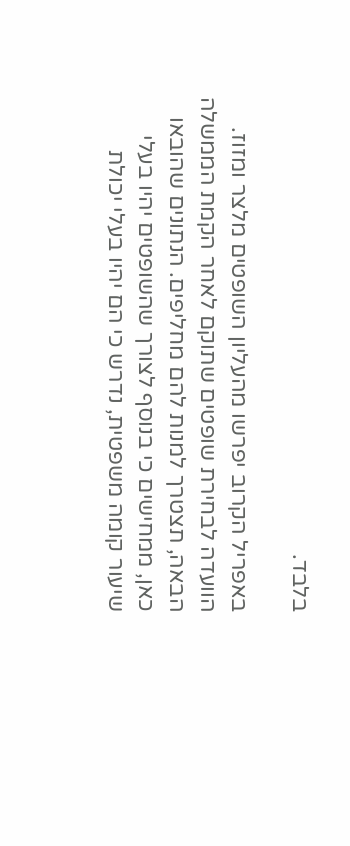בלבד.

באפריל הקרוב יפרשו מהעליון השופטים מלצר ומזוז. הוועדה לבחירת שופטים שתוקם לאחר הקמת הממשלה הבאה, תצטרך למנות להם מחליפים. הנתונים שהובאו כאן, ממחישים כי בנוסף לצורך שהשופטים יהיו בעלי שיעור קומה משפטית, נדרש כי הם יהיו בעלי יכולת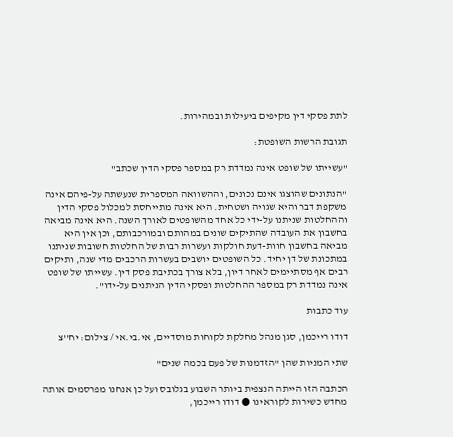לתת פסקי דין מקיפים ביעילות ובמהירות.

תגובת הרשות השופטת:

"עשייתו של שופט אינה נמדדת רק במספר פסקי הדין שכתב"

"הנתונים שהוצגו אינם נכונים, וההשוואה המספרית שנעשתה על-פיהם אינה משקפת דבר והיא שגויה ושטחית. היא אינה מתייחסת למכלול פסקי הדין וההחלטות שניתנו על-ידי כל אחד מהשופטים לאורך השנה. היא אינה מביאה בחשבון את העובדה שהתיקים שונים במהותם ובמורכבותם, וכן אין היא מביאה בחשבון חוות-דעת חולקות ועשרות רבות של החלטות חשובות שניתנו במתכונת של דן יחיד. כל השופטים יושבים בעשרות הרכבים מדי שנה, ותיקים רבים אף מסתיימים לאחר דיון, בלא צורך בכתיבת פסק דין. עשייתו של שופט אינה נמדדת רק במספר ההחלטות ופסקי הדין הניתנים על-ידו".

עוד כתבות

דודו רייכמן, סגן מנהל מחלקת לקוחות מוסדיים, אי.בי.אי / צילום: יח''צ

שתי המניות שהן "הזדמנות של פעם בכמה שנים"

הכתבה הזו הייתה הנצפית ביותר השבוע בגלובס ועל כן אנחנו מפרסמים אותה מחדש כשירות לקוראינו ● דודו רייכמן,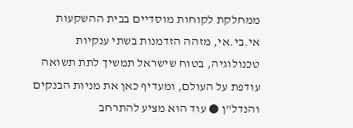ממחלקת לקוחות מוסדיים בבית ההשקעות אי.בי.אי, מזהה הזדמנות בשתי ענקיות טכנולוגיה, בטוח שישראל תמשיך לתת תשואה עודפת על העולם, ומעדיף כאן את מניות הבנקים והנדל"ן ● עוד הוא מציע להתרחב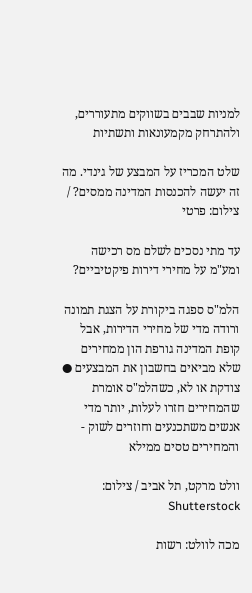למניות שבבים בשווקים מתעוררים, ולהתרחק מקמעונאות ותשתיות

שלט המכריז על המבצע של גינדי. מה זה יעשה להכנסות המדינה ממסים? / צילום: פרטי

עד מתי נסכים לשלם מס רכישה ומע"מ על מחירי דירות פיקטיביים?

הלמ"ס ספגה ביקורת על הצגת תמונה ורודה מדי של מחירי הדירות, אבל קופת המדינה גורפת הון ממחירים שלא מביאים בחשבון את המבצעים ● צודקת או לא, כשהלמ"ס אומרת שהמחירים חזרו לעלות, יותר מדי אנשים משתכנעים וחוזרים לשוק - והמחירים טסים ממילא

וולט מרקט, תל אביב / צילום: Shutterstock

מכה לוולט: רשות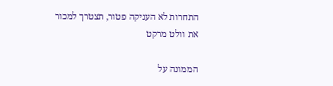התחרות לא העניקה פטור, תצטרך למכור את וולט מרקט

הממונה על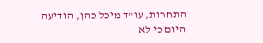התחרות, עו"ד מיכל כהן, הודיעה היום כי לא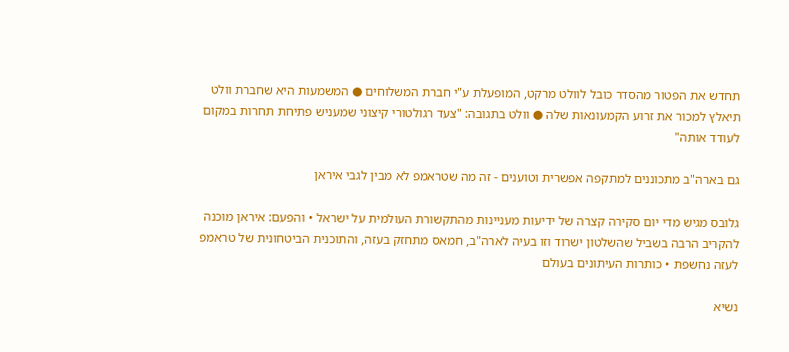תחדש את הפטור מהסדר כובל לוולט מרקט, המופעלת ע"י חברת המשלוחים ● המשמעות היא שחברת וולט תיאלץ למכור את זרוע הקמעונאות שלה ● וולט בתגובה: "צעד רגולטורי קיצוני שמעניש פתיחת תחרות במקום לעודד אותה"

גם בארה"ב מתכוננים למתקפה אפשרית וטוענים - זה מה שטראמפ לא מבין לגבי איראן

גלובס מגיש מדי יום סקירה קצרה של ידיעות מעניינות מהתקשורת העולמית על ישראל • והפעם: איראן מוכנה להקריב הרבה בשביל שהשלטון ישרוד וזו בעיה לארה"ב, חמאס מתחזק בעזה, והתוכנית הביטחונית של טראמפ לעזה נחשפת • כותרות העיתונים בעולם

נשיא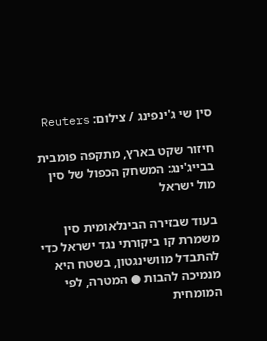סין שי ג'ינפינג / צילום: Reuters

חיזור שקט בארץ, מתקפה פומבית בבייג'ינג: המשחק הכפול של סין מול ישראל

בעוד שבזירה הבינלאומית סין משמרת קו ביקורתי נגד ישראל כדי להתבדל מוושינגטון, בשטח היא מנמיכה להבות ● המטרה, לפי המומחית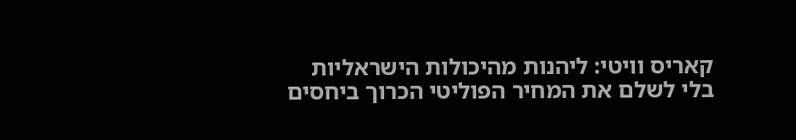קאריס וויטי: ליהנות מהיכולות הישראליות בלי לשלם את המחיר הפוליטי הכרוך ביחסים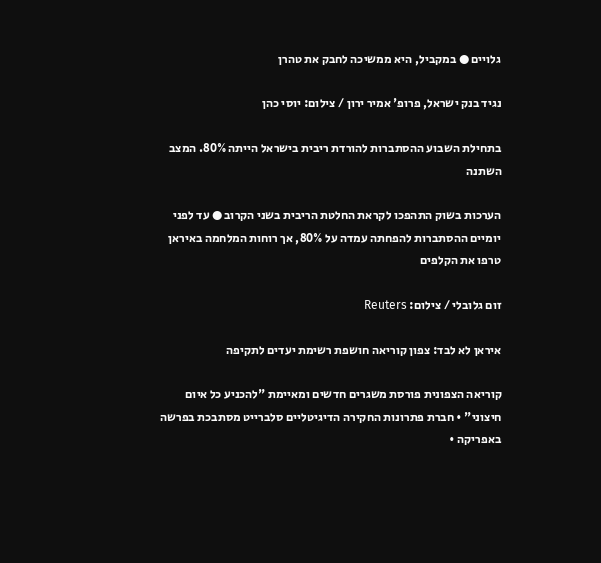גלויים ● במקביל, היא ממשיכה לחבק את טהרן

נגיד בנק ישראל, פרופ' אמיר ירון / צילום: יוסי כהן

בתחילת השבוע ההסתברות להורדת ריבית בישראל הייתה 80%. המצב השתנה

הערכות בשוק התהפכו לקראת החלטת הריבית בשני הקרוב ● עד לפני יומיים ההסתברות להפחתה עמדה על 80%, אך רוחות המלחמה באיראן טרפו את הקלפים

זום גלובלי / צילום: Reuters

איראן לא לבד: צפון קוריאה חושפת רשימת יעדים לתקיפה

קוריאה הצפונית פורסת משגרים חדשים ומאיימת "להכניע כל איום חיצוני" • חברת פתרונות החקירה הדיגיטליים סלברייט מסתבכת בפרשה באפריקה •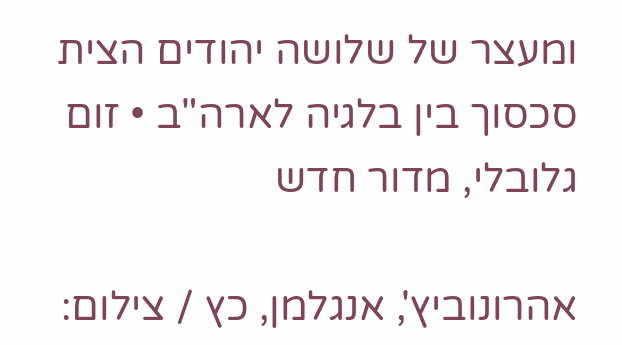ומעצר של שלושה יהודים הצית סכסוך בין בלגיה לארה"ב • זום גלובלי, מדור חדש

אהרונוביץ', אנגלמן, כץ / צילום: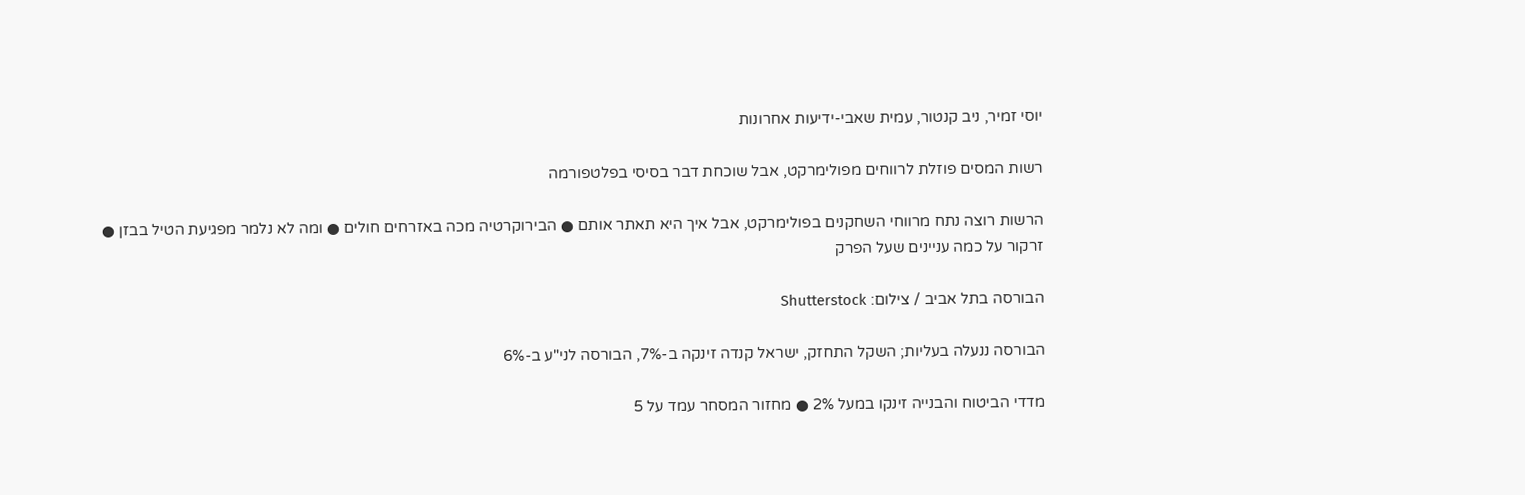יוסי זמיר, ניב קנטור, עמית שאבי-ידיעות אחרונות

רשות המסים פוזלת לרווחים מפולימרקט, אבל שוכחת דבר בסיסי בפלטפורמה

הרשות רוצה נתח מרווחי השחקנים בפולימרקט, אבל איך היא תאתר אותם ● הבירוקרטיה מכה באזרחים חולים ● ומה לא נלמר מפגיעת הטיל בבזן ● זרקור על כמה עניינים שעל הפרק

הבורסה בתל אביב / צילום: Shutterstock

הבורסה ננעלה בעליות; השקל התחזק, ישראל קנדה זינקה ב-7%, הבורסה לני"ע ב-6%

מדדי הביטוח והבנייה זינקו במעל 2% ● מחזור המסחר עמד על 5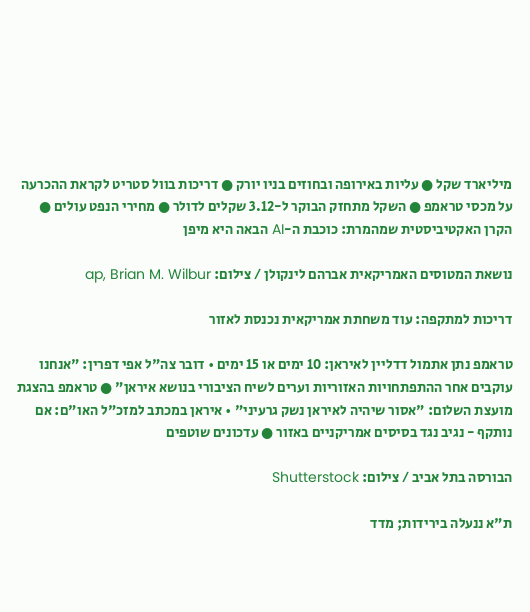מיליארד שקל ● עליות באירופה ובחוזים בניו יורק ● דריכות בוול סטריט לקראת ההכרעה על מכסי טראמפ ● השקל מתחזק הבוקר ל-3.12 שקלים לדולר ● מחירי הנפט עולים ● הקרן האקטיביסטית שמהמרת: כוכבת ה-AI הבאה היא מיפן

נושאת המטוסים האמריקאית אברהם לינקולן / צילום: ap, Brian M. Wilbur

דריכות למתקפה: עוד משחתת אמריקאית נכנסת לאזור

טראמפ נתן אתמול דדליין לאיראן: 10 ימים או 15 ימים • דובר צה"ל אפי דפרין: "אנחנו עוקבים אחר ההתפתחויות האזוריות וערים לשיח הציבורי בנושא איראן" ● טראמפ בהצגת מועצת השלום: "אסור שיהיה לאיראן נשק גרעיני" • איראן במכתב למזכ"ל האו"ם: אם נותקף - נגיב נגד בסיסים אמריקניים באזור ● עדכונים שוטפים

הבורסה בתל אביב / צילום: Shutterstock

ת"א ננעלה בירידות; מדד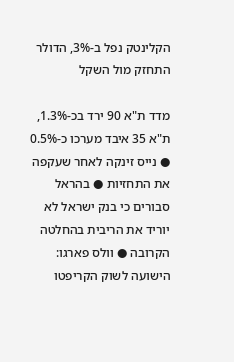הקלינטק נפל ב-3%, הדולר התחזק מול השקל

מדד ת"א 90 ירד בכ-1.3%, ת"א 35 איבד מערכו כ-0.5% ● נייס זינקה לאחר שעקפה את התחזיות ● בהראל סבורים כי בנק ישראל לא יוריד את הריבית בהחלטה הקרובה ● וולס פארגו: הישועה לשוק הקריפטו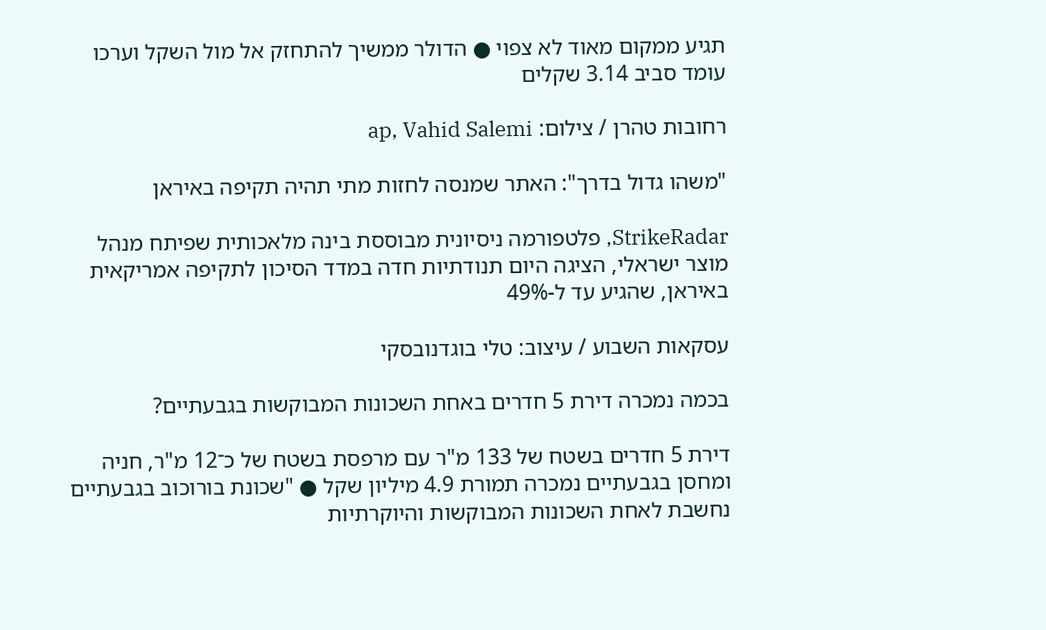תגיע ממקום מאוד לא צפוי ● הדולר ממשיך להתחזק אל מול השקל וערכו עומד סביב 3.14 שקלים

רחובות טהרן / צילום: ap, Vahid Salemi

"משהו גדול בדרך": האתר שמנסה לחזות מתי תהיה תקיפה באיראן

StrikeRadar, פלטפורמה ניסיונית מבוססת בינה מלאכותית שפיתח מנהל מוצר ישראלי, הציגה היום תנודתיות חדה במדד הסיכון לתקיפה אמריקאית באיראן, שהגיע עד ל-49%

עסקאות השבוע / עיצוב: טלי בוגדנובסקי

בכמה נמכרה דירת 5 חדרים באחת השכונות המבוקשות בגבעתיים?

דירת 5 חדרים בשטח של 133 מ"ר עם מרפסת בשטח של כ־12 מ"ר, חניה ומחסן בגבעתיים נמכרה תמורת 4.9 מיליון שקל ● "שכונת בורוכוב בגבעתיים נחשבת לאחת השכונות המבוקשות והיוקרתיות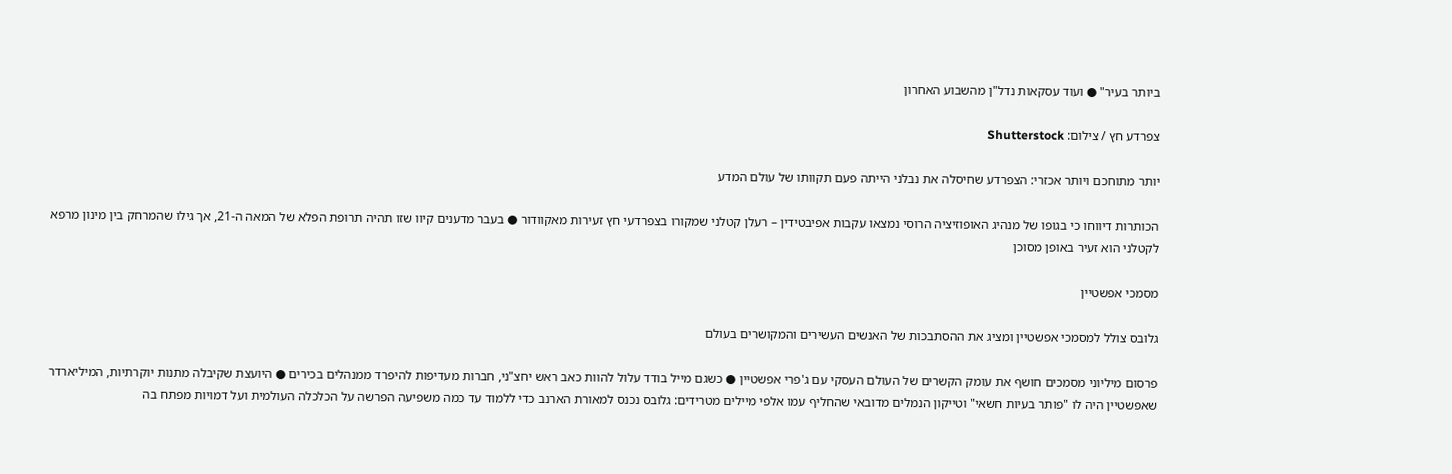ביותר בעיר" ● ועוד עסקאות נדל"ן מהשבוע האחרון

צפרדע חץ / צילום: Shutterstock

יותר מתוחכם ויותר אכזרי: הצפרדע שחיסלה את נבלני הייתה פעם תקוותו של עולם המדע

הכותרות דיווחו כי בגופו של מנהיג האופוזיציה הרוסי נמצאו עקבות אפיבטידין – רעלן קטלני שמקורו בצפרדעי חץ זעירות מאקוודור ● בעבר מדענים קיוו שזו תהיה תרופת הפלא של המאה ה-21, אך גילו שהמרחק בין מינון מרפא לקטלני הוא זעיר באופן מסוכן

מסמכי אפשטיין

גלובס צולל למסמכי אפשטיין ומציג את ההסתבכות של האנשים העשירים והמקושרים בעולם

פרסום מיליוני מסמכים חושף את עומק הקשרים של העולם העסקי עם ג'פרי אפשטיין ● כשגם מייל בודד עלול להוות כאב ראש יחצ"ני, חברות מעדיפות להיפרד ממנהלים בכירים ● היועצת שקיבלה מתנות יוקרתיות, המיליארדר שאפשטיין היה לו "פותר בעיות חשאי" וטייקון הנמלים מדובאי שהחליף עמו אלפי מיילים מטרידים: גלובס נכנס למאורת הארנב כדי ללמוד עד כמה משפיעה הפרשה על הכלכלה העולמית ועל דמויות מפתח בה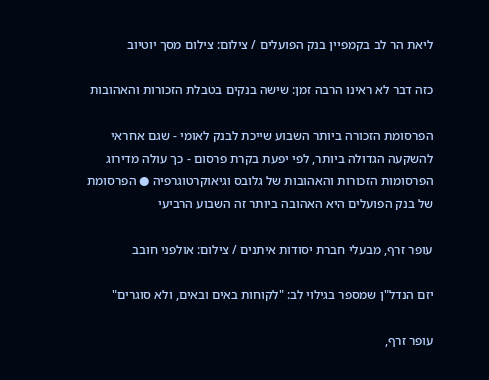ליאת הר לב בקמפיין בנק הפועלים / צילום: צילום מסך יוטיוב

כזה דבר לא ראינו הרבה זמן: שישה בנקים בטבלת הזכורות והאהובות

הפרסומת הזכורה ביותר השבוע שייכת לבנק לאומי - שגם אחראי להשקעה הגדולה ביותר, לפי יפעת בקרת פרסום - כך עולה מדירוג הפרסומות הזכורות והאהובות של גלובס וגיאוקרטוגרפיה ● הפרסומת של בנק הפועלים היא האהובה ביותר זה השבוע הרביעי

עופר זרף, מבעלי חברת יסודות איתנים / צילום: אולפני חובב

יזם הנדל"ן שמספר בגילוי לב: "לקוחות באים ובאים, ולא סוגרים"

עופר זרף,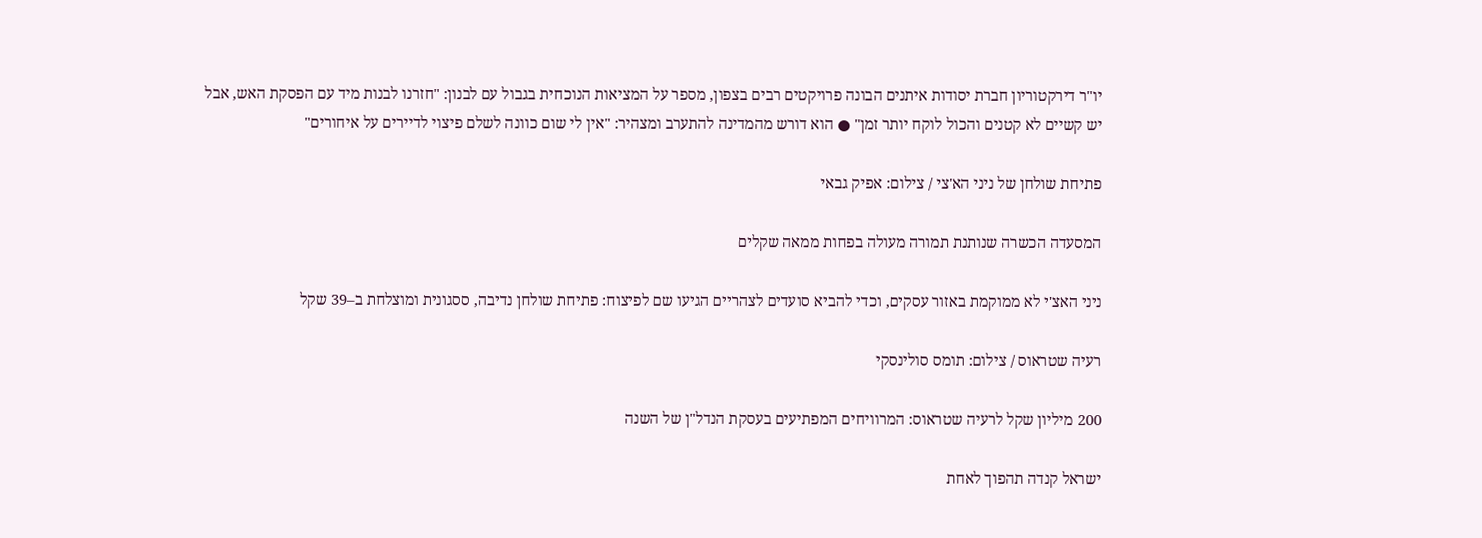יו"ר דירקטוריון חברת יסודות איתנים הבונה פרויקטים רבים בצפון, מספר על המציאות הנוכחית בגבול עם לבנון: "חזרנו לבנות מיד עם הפסקת האש, אבל יש קשיים לא קטנים והכול לוקח יותר זמן" ● הוא דורש מהמדינה להתערב ומצהיר: "אין לי שום כוונה לשלם פיצוי לדיירים על איחורים"

פתיחת שולחן של ניני הא'צי / צילום: אפיק גבאי

המסעדה הכשרה שנותנת תמורה מעולה בפחות ממאה שקלים

ניני האצ'י לא ממוקמת באזור עסקים, וכדי להביא סועדים לצהריים הגיעו שם לפיצוח: פתיחת שולחן נדיבה, ססגונית ומוצלחת ב–39 שקל

רעיה שטראוס / צילום: תומס סולינסקי

200 מיליון שקל לרעיה שטראוס: המרוויחים המפתיעים בעסקת הנדל"ן של השנה

ישראל קנדה תהפוך לאחת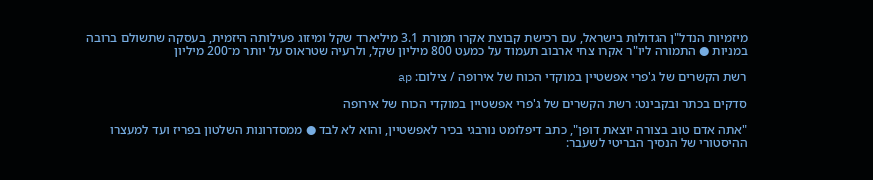מיזמיות הנדל"ן הגדולות בישראל, עם רכישת קבוצת אקרו תמורת 3.1 מיליארד שקל ומיזוג פעילותה היזמית, בעסקה שתשולם ברובה במניות ● התמורה ליו"ר אקרו צחי ארבוב תעמוד על כמעט 800 מיליון שקל, ולרעיה שטראוס על יותר מ־200 מיליון

רשת הקשרים של ג'פרי אפשטיין במוקדי הכוח של אירופה / צילום: ap

סדקים בכתר ובקבינט: רשת הקשרים של ג'פרי אפשטיין במוקדי הכוח של אירופה

"אתה אדם טוב בצורה יוצאת דופן", כתב דיפלומט נורבגי בכיר לאפשטיין, והוא לא לבד ● ממסדרונות השלטון בפריז ועד למעצרו ההיסטורי של הנסיך הבריטי לשעבר: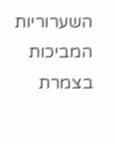השערוריות המביכות בצמרת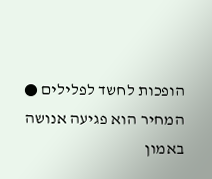הופכות לחשד לפלילים ● המחיר הוא פגיעה אנושה באמון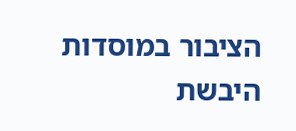הציבור במוסדות היבשת